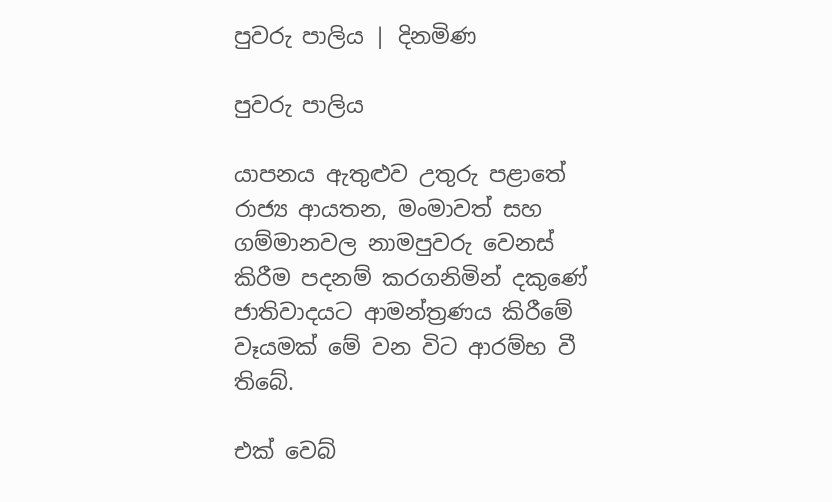පුවරු පාලිය | දිනමිණ

පුවරු පාලිය

යාපනය ඇතුළුව උතුරු පළාතේ රාජ්‍ය ආයතන, මංමාවත් සහ ගම්මානවල නාමපුවරු වෙනස් කිරීම පදනම් කරගනිමින් දකුණේ ජාතිවාදයට ආමන්ත්‍රණය කිරීමේ වෑයමක් මේ වන විට ආරම්භ වී තිබේ.

එක් වෙබ්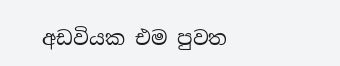අඩවියක එම පුවත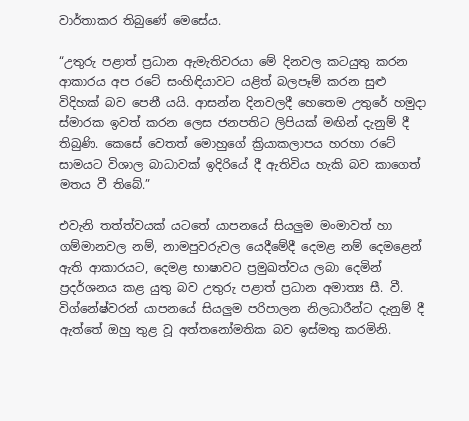වාර්තාකර තිබුණේ මෙසේය.

“උතුරු පළාත් ප්‍රධාන ඇමැතිවරයා මේ දිනවල කටයුතු කරන ආකාරය අප රටේ සංහිඳියාවට යළිත් බලපෑම් කරන සුළු විදිහක් බව පෙනී යයි. ආසන්න දිනවලදී හෙතෙම උතුරේ හමුදා ස්මාරක ඉවත් කරන ලෙස ජනපතිට ලිපියක් මඟින් දැනුම් දී තිබුණි. කෙසේ වෙතත් මොහුගේ ක්‍රියාකලාපය හරහා රටේ සාමයට විශාල බාධාවක් ඉදිරියේ දී ඇතිවිය හැකි බව කාගෙත් මතය වී තිබේ.”

එවැනි තත්ත්වයක් යටතේ යාපනයේ සියලුම මංමාවත් හා ගම්මානවල නම්, නාමපුවරුවල යෙදීමේදී දෙමළ නම් දෙමළෙන් ඇති ආකාරයට, දෙමළ භාෂාවට ප්‍රමුඛත්වය ලබා දෙමින් ප්‍රදර්ශනය කළ යුතු බව උතුරු පළාත් ප්‍රධාන අමාත්‍ය සී. වී. විග්නේෂ්වරන් යාපනයේ සියලුම පරිපාලන නිලධාරීන්ට දැනුම් දී ඇත්තේ ඔහු තුළ වූ අත්තනෝමතික බව ඉස්මතු කරමිනි.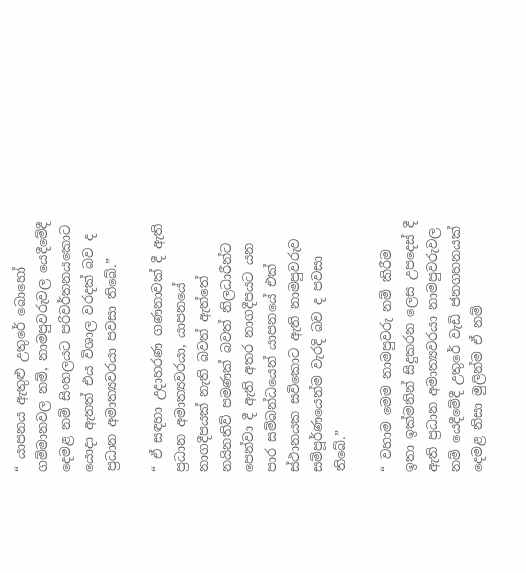“ යාපනය ඇතුළු උතුරේ බොහෝ ගම්මානවල නම්, නාමපුවරුවල යෙදීමේදී දෙමළ නම් සිංහලයට පරිවර්තනයකොට යොදා ඇතත් එය විශාල වරදක් බව ද ප්‍රධාන අමාත්‍යවරයා පවසා තිබේ.”

“ ඒ සඳහා උදාහරණ ගණනාවක් දී ඇති ප්‍රධාන අමාත්‍යවරයා, යාපනයේ නාගදීපයක් නැති බවත් ඇත්තේ නයිනතිව් පමණක් බවත් නිලධාරීන්ට පෙන්වා දී ඇති අතර නාගදීපයට යන පාර සම්බන්ධයෙන් යාපනයේ එක් ස්ථානයක සවිකොට ඇති නාමපුවරුව සම්පූර්ණයෙන්ම වැරදි බව ද පවසා තිබේ.”

“ වහාම මෙම නාමපුවරු නම් කිරීම ඉතා ඉක්මනින් සිදුකරන ලෙස උපදෙස් දී ඇති ප්‍රධාන අමාත්‍යවරයා නාමපුවරුවල නම් යෙදීමේදී උතුරේ වැඩි ජනගහනයක් දෙමළ නිසා මුලින්ම ඒ නම්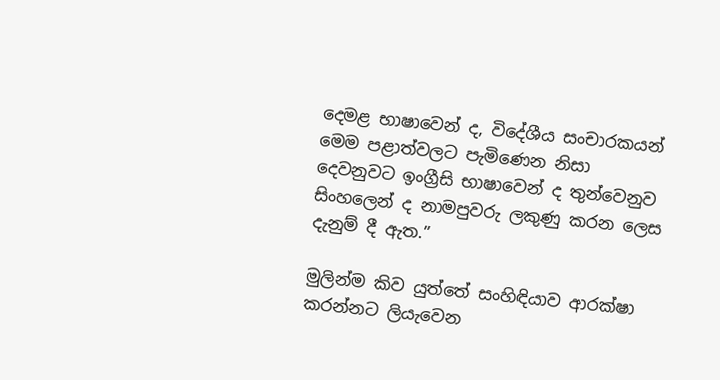දෙමළ භාෂාවෙන් ද, විදේශීය සංචාරකයන් මෙම පළාත්වලට පැමිණෙන නිසා දෙවනුවට ඉංග්‍රීසි භාෂාවෙන් ද තුන්වෙනුව සිංහලෙන් ද නාමපුවරු ලකුණු කරන ලෙස දැනුම් දී ඇත.”

මුලින්ම කිව යුත්තේ සංහිඳියාව ආරක්ෂා කරන්නට ලියැවෙන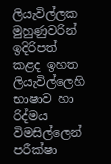ලියැවිල්ලක මුහුණුවරින් ඉදිරිපත් කළද ඉහත ලියැවිල්ලෙහි භාෂාව හා රිද්මය විමසිල්ලෙන් පරීක්ෂා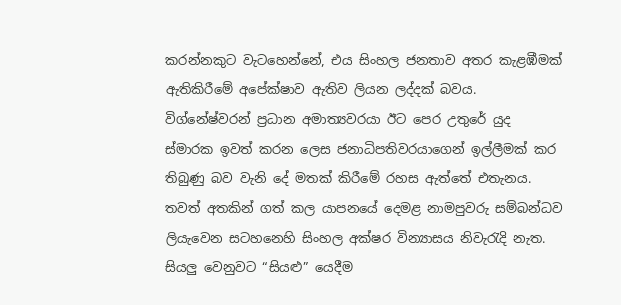කරන්නකුට වැටහෙන්නේ, එය සිංහල ජනතාව අතර කැළඹීමක් ඇතිකිරීමේ අපේක්ෂාව ඇතිව ලියන ලද්දක් බවය. විග්නේෂ්වරන් ප්‍රධාන අමාත්‍යවරයා ඊට පෙර උතුරේ යුද ස්මාරක ඉවත් කරන ලෙස ජනාධිපතිවරයාගෙන් ඉල්ලීමක් කර තිබුණු බව වැනි දේ මතක් කිරීමේ රහස ඇත්තේ එතැනය. තවත් අතකින් ගත් කල යාපනයේ දෙමළ නාමපුවරු සම්බන්ධව ලියැවෙන සටහනෙහි සිංහල අක්ෂර වින්‍යාසය නිවැරැදි නැත. සියලු වෙනුවට “සියළු” යෙදීම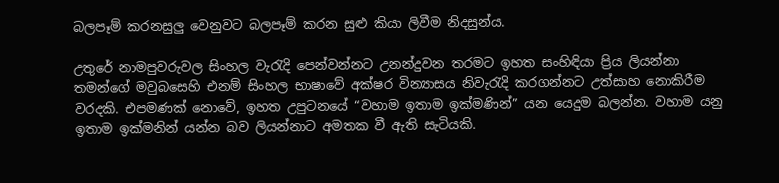බලපෑම් කරනසුලු වෙනුවට බලපෑම් කරන සුළු කියා ලිවීම නිදසුන්ය.

උතුරේ නාමපුවරුවල සිංහල වැරැදි පෙන්වන්නට උනන්දුවන තරමට ඉහත සංහිඳියා ප්‍රිය ලියන්නා තමන්ගේ මවුබසෙහි එනම් සිංහල භාෂාවේ අක්ෂර වින්‍යාසය නිවැරැදි කරගන්නට උත්සාහ නොකිරීම වරදකි. එපමණක් නොවේ, ඉහත උපුටනයේ “වහාම ඉතාම ඉක්මණින්” යන යෙදුම බලන්න. වහාම යනු ඉතාම ඉක්මනින් යන්න බව ලියන්නාට අමතක වී ඇති සැටියකි.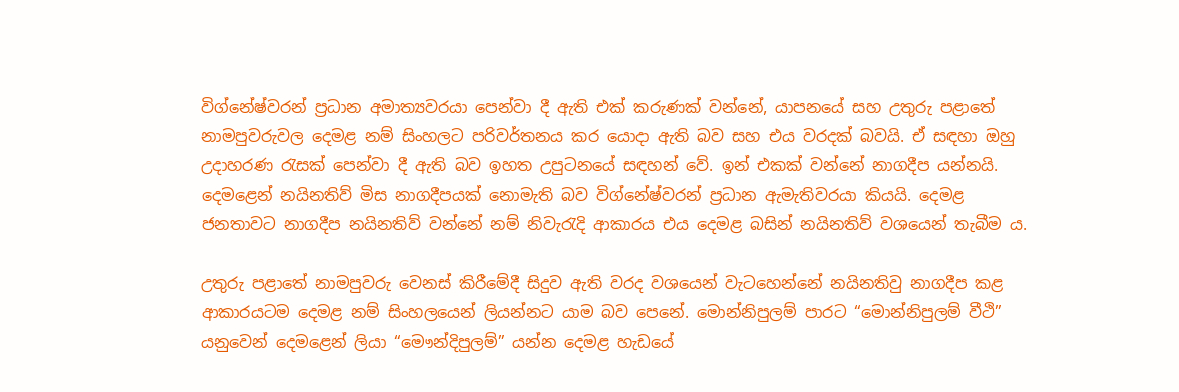විග්නේෂ්වරන් ප්‍රධාන අමාත්‍යවරයා පෙන්වා දී ඇති එක් කරුණක් වන්නේ, යාපනයේ සහ උතුරු පළාතේ නාමපුවරුවල දෙමළ නම් සිංහලට පරිවර්තනය කර යොදා ඇති බව සහ එය වරදක් බවයි. ඒ සඳහා ඔහු උදාහරණ රැසක් පෙන්වා දී ඇති බව ඉහත උපුටනයේ සඳහන් වේ. ඉන් එකක් වන්නේ නාගදීප යන්නයි. දෙමළෙන් නයිනතිව් මිස නාගදීපයක් නොමැති බව විග්නේෂ්වරන් ප්‍රධාන ඇමැතිවරයා කියයි. දෙමළ ජනතාවට නාගදීප නයිනතිව් වන්නේ නම් නිවැරැදි ආකාරය එය දෙමළ බසින් නයිනතිව් වශයෙන් තැබීම ය.

උතුරු පළාතේ නාමපුවරු වෙනස් කිරීමේදී සිදුව ඇති වරද වශයෙන් වැටහෙන්නේ නයිනතිවු නාගදීප කළ ආකාරයටම දෙමළ නම් සිංහලයෙන් ලියන්නට යාම බව පෙනේ. මොන්නිපුලම් පාරට “මොන්නිපුලම් වීථි” යනුවෙන් දෙමළෙන් ලියා “මෞන්දිපුලම්” යන්න දෙමළ හැඩයේ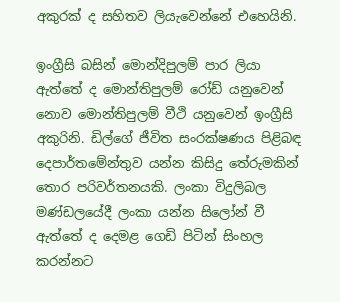අකුරක් ද සහිතව ලියැවෙන්නේ එහෙයිනි.

ඉංග්‍රීසි බසින් මොන්දිපුලම් පාර ලියා ඇත්තේ ද මොන්තිපුලම් රෝඩ් යනුවෙන් නොව මොන්තිපුලම් වීථි යනුවෙන් ඉංග්‍රීසි අකුරිනි. ඩිල්ගේ ජීවිත සංරක්ෂණය පිළිබඳ දෙපාර්තමේන්තුව යන්න කිසිදු තේරුමකින් තොර පරිවර්තනයකි. ලංකා විදුලිබල මණ්ඩලයේදී ලංකා යන්න සිලෝන් වී ඇත්තේ ද දෙමළ ගෙඩි පිටින් සිංහල කරන්නට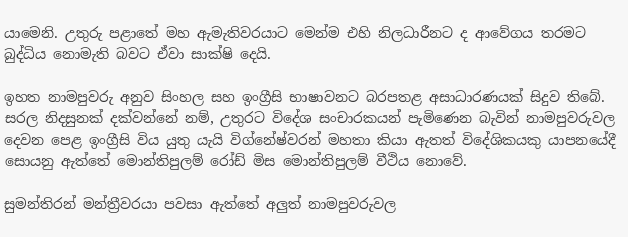යාමෙනි. උතුරු පළාතේ මහ ඇමැතිවරයාට මෙන්ම එහි නිලධාරීනට ද ආවේගය තරමට බුද්ධිය නොමැති බවට ඒවා සාක්ෂි දෙයි.

ඉහත නාමපුවරු අනුව සිංහල සහ ඉංග්‍රීසි භාෂාවනට බරපතළ අසාධාරණයක් සිදුව තිබේ. සරල නිදසුනක් දක්වන්නේ නම්, උතුරට විදේශ සංචාරකයන් පැමිණෙන බැවින් නාමපුවරුවල දෙවන පෙළ ඉංග්‍රීසි විය යුතු යැයි විග්නේෂ්වරන් මහතා කියා ඇතත් විදේශිකයකු යාපනයේදී සොයනු ඇත්තේ මොන්තිපුලම් රෝඩ් මිස මොන්තිපුලම් වීථිය නොවේ.

සුමන්තිරන් මන්ත්‍රීවරයා පවසා ඇත්තේ අලුත් නාමපුවරුවල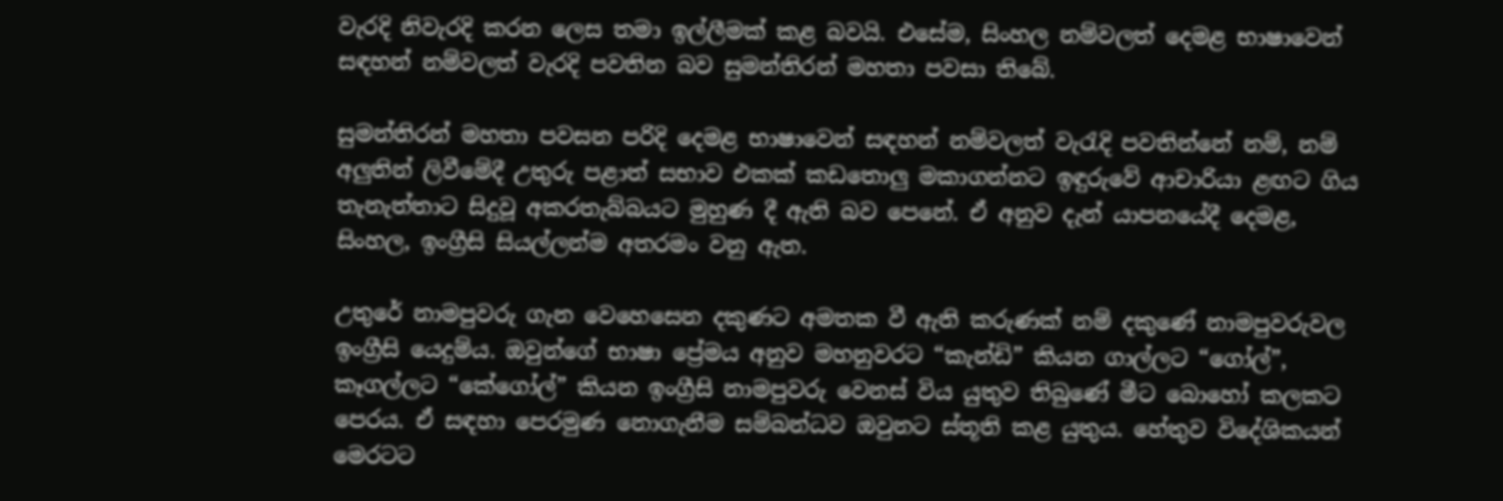වැරදි නිවැරදි කරන ලෙස තමා ඉල්ලීමක් කළ බවයි. එසේම, සිංහල නම්වලත් දෙමළ භාෂාවෙන් සඳහන් නම්වලත් වැරදි පවතින බව සුමන්තිරන් මහතා පවසා තිබේ.

සුමන්තිරන් මහතා පවසන පරිදි දෙමළ භාෂාවෙන් සඳහන් නම්වලත් වැරැදි පවතින්නේ නම්, නම් අලුතින් ලිවීමේදී උතුරු පළාත් සභාව එකක් කඩතොලු මකාගන්නට ඉඳුරුවේ ආචාරියා ළඟට ගිය තැනැත්තාට සිදුවූ අකරතැබ්බයට මුහුණ දී ඇති බව පෙනේ. ඒ අනුව දැන් යාපනයේදී දෙමළ, සිංහල, ඉංග්‍රීසි සියල්ලන්ම අතරමං වනු ඇත.

උතුරේ නාමපුවරු ගැන වෙහෙසෙන දකුණට අමතක වී ඇති කරුණක් නම් ‍දකුණේ නාමපුවරුවල ඉංග්‍රීසි යෙදුම්ය. ඔවුන්ගේ භාෂා ප්‍රේමය අනුව මහනුවරට “කැන්ඩි” කියන ගාල්ලට “ගෝල්”, කෑගල්ලට “කේගෝල්” කියන ඉංග්‍රීසි නාමපුවරු වෙනස් විය යුතුව තිබුණේ මීට බොහෝ කලකට පෙරය. ඒ සඳහා පෙරමුණ නොගැනීම සම්බන්ධව ඔවුනට ස්තූති කළ යුතුය. හේතුව විදේශිකයන් මෙරටට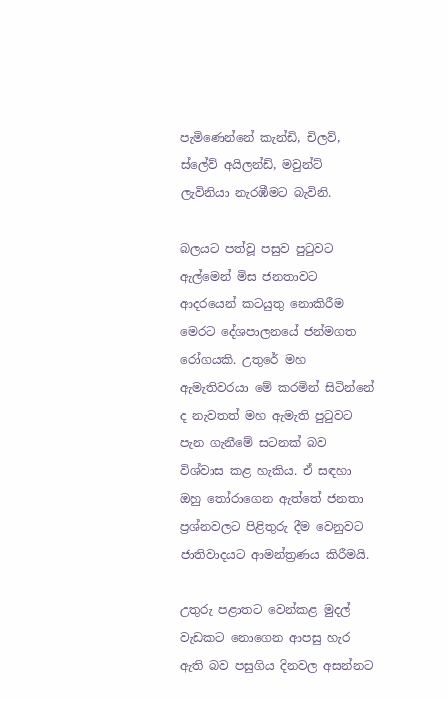පැමිණෙන්නේ කැන්ඩි, චිලව්, ස්ලේව් අයිලන්ඩ්, මවුන්ට් ලැවිනියා නැරඹීමට බැවිනි.

බලයට පත්වූ පසුව පුටුවට ඇල්මෙන් මිස ජනතාවට ආදරයෙන් කටයුතු නොකිරීම මෙරට දේශපාලනයේ ජන්මගත රෝගයකි. උතුරේ මහ ඇමැතිවරයා මේ කරමින් සිටින්නේ ද නැවතත් මහ ඇමැති පුටුවට පැන ගැනීමේ සටනක් බව විශ්වාස කළ හැකිය. ඒ සඳහා ඔහු තෝරාගෙන ඇත්තේ ජනතා ප්‍රශ්නවලට පිළිතුරු දීම වෙනුවට ජාතිවාදයට ආමන්ත්‍රණය කිරීමයි.

උතුරු පළාතට වෙන්කළ මුදල් වැඩකට නොගෙන ආපසු හැර ඇති බව පසුගිය දිනවල අසන්නට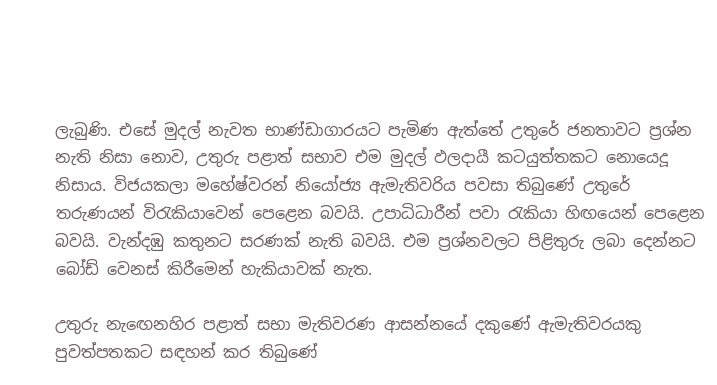ලැබුණි. එසේ මුදල් නැවත භාණ්ඩාගාරයට පැමිණ ඇත්තේ උතුරේ ජනතාවට ප්‍රශ්න නැති නිසා නොව, උතුරු පළාත් සභාව එම මුදල් ඵලදායී කටයුත්තකට නොයෙදූ නිසාය. විජයකලා මහේෂ්වරන් නියෝජ්‍ය ඇමැතිවරිය පවසා තිබුණේ උතුරේ තරුණයන් විරැකියාවෙන් පෙළෙන බවයි. උපාධිධාරීන් පවා රැකියා හිඟයෙන් පෙළෙන බවයි. වැන්දඹු කතුනට සරණක් නැති බවයි. එම ප්‍රශ්නවලට පිළිතුරු ලබා දෙන්නට බෝඩ් වෙනස් කිරීමෙන් හැකියාවක් නැත.

උතුරු නැ‍ඟෙනහිර පළාත් සභා මැතිවරණ ආසන්නයේ දකුණේ ඇමැතිවරයකු පුවත්පතකට සඳහන් කර තිබුණේ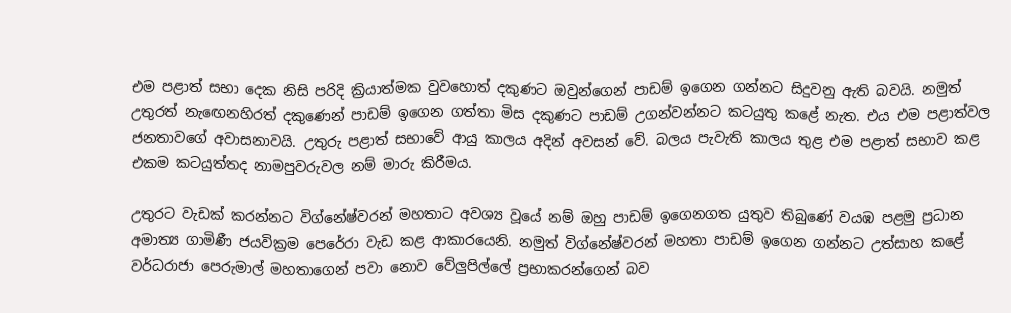එම පළාත් සභා දෙක නිසි පරිදි ක්‍රියාත්මක වුවහොත් දකුණට ඔවුන්ගෙන් පාඩම් ඉගෙන ගන්නට සිදුවනු ඇති බවයි. නමුත් උතුරත් නැ‍ඟෙනහිරත් දකු‍‍ණෙන් පාඩම් ඉගෙන ගත්තා මිස දකුණට පාඩම් උගන්වන්නට කටයුතු කළේ නැත. එය එම පළාත්වල ජනතාවගේ අවාසනාවයි. උතුරු පළා‍ත් සභාවේ ආයු කාලය අදින් අවසන් වේ. බලය පැවැති කාලය තුළ එම පළාත් සභාව කළ එකම කටයුත්තද නාමපුවරුවල නම් මාරු කිරීමය.

උතුරට වැඩක් කරන්නට විග්නේෂ්වරන් මහතාට අවශ්‍ය වූයේ නම් ඔහු පාඩම් ඉගෙනගත යුතුව තිබුණේ වයඹ පළමු ප්‍රධාන අමාත්‍ය ගාමිණී ජයවික්‍රම පෙරේරා වැඩ කළ ආකාරයෙනි. නමුත් විග්නේෂ්වරන් මහතා පාඩම් ඉගෙන ගන්නට උත්සාහ කළේ වර්ධරාජා පෙරුමාල් මහතාගෙන් පවා නොව වේලුපිල්ලේ ප්‍රභාකරන්ගෙන් බව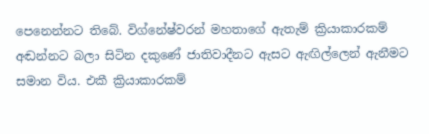පෙනෙන්නට තිබේ. විග්නේෂ්වරන් මහතාගේ ඇතැම් ක්‍රියාකාරකම් අඬන්නට බලා සිටින දකුණේ ජාතිවාදීනට ඇසට ඇඟිල්ලෙන් ඇනීමට සමාන විය. එකී ක්‍රියාකාරකම්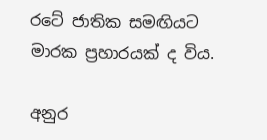රටේ ජාතික සමඟියට මාරක ප්‍රහාරයක් ද විය.

අනුර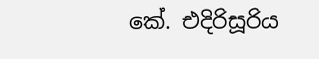කේ. එදිරිසූරිය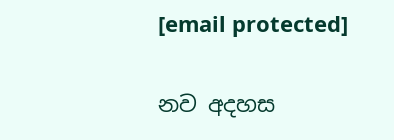[email protected]

නව අදහස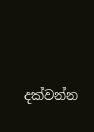දක්වන්න